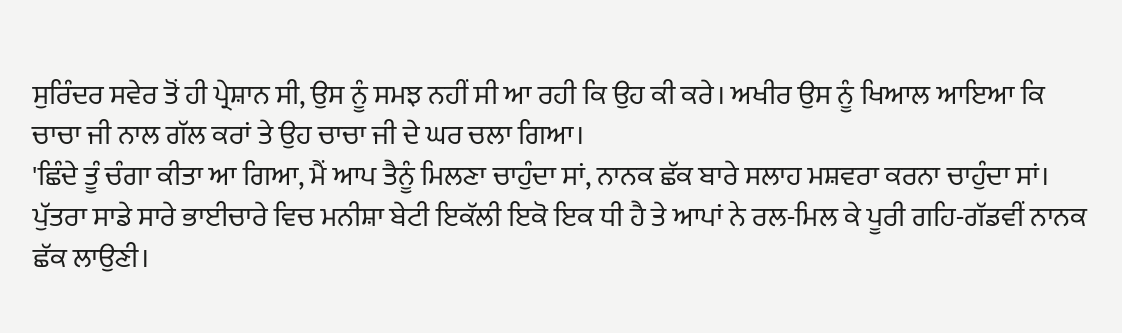ਸੁਰਿੰਦਰ ਸਵੇਰ ਤੋਂ ਹੀ ਪ੍ਰੇਸ਼ਾਨ ਸੀ, ਉਸ ਨੂੰ ਸਮਝ ਨਹੀਂ ਸੀ ਆ ਰਹੀ ਕਿ ਉਹ ਕੀ ਕਰੇ। ਅਖੀਰ ਉਸ ਨੂੰ ਖਿਆਲ ਆਇਆ ਕਿ ਚਾਚਾ ਜੀ ਨਾਲ ਗੱਲ ਕਰਾਂ ਤੇ ਉਹ ਚਾਚਾ ਜੀ ਦੇ ਘਰ ਚਲਾ ਗਿਆ।
'ਛਿੰਦੇ ਤੂੰ ਚੰਗਾ ਕੀਤਾ ਆ ਗਿਆ, ਮੈਂ ਆਪ ਤੈਨੂੰ ਮਿਲਣਾ ਚਾਹੁੰਦਾ ਸਾਂ, ਨਾਨਕ ਛੱਕ ਬਾਰੇ ਸਲਾਹ ਮਸ਼ਵਰਾ ਕਰਨਾ ਚਾਹੁੰਦਾ ਸਾਂ। ਪੁੱਤਰਾ ਸਾਡੇ ਸਾਰੇ ਭਾਈਚਾਰੇ ਵਿਚ ਮਨੀਸ਼ਾ ਬੇਟੀ ਇਕੱਲੀ ਇਕੋ ਇਕ ਧੀ ਹੈ ਤੇ ਆਪਾਂ ਨੇ ਰਲ-ਮਿਲ ਕੇ ਪੂਰੀ ਗਹਿ-ਗੱਡਵੀਂ ਨਾਨਕ ਛੱਕ ਲਾਉਣੀ।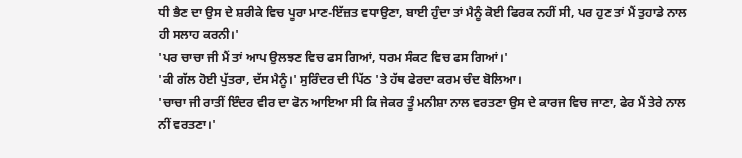ਧੀ ਭੈਣ ਦਾ ਉਸ ਦੇ ਸ਼ਰੀਕੇ ਵਿਚ ਪੂਰਾ ਮਾਣ-ਇੱਜ਼ਤ ਵਧਾਉਣਾ, ਬਾਈ ਹੁੰਦਾ ਤਾਂ ਮੈਨੂੰ ਕੋਈ ਫਿਰਕ ਨਹੀਂ ਸੀ, ਪਰ ਹੁਣ ਤਾਂ ਮੈਂ ਤੁਹਾਡੇ ਨਾਲ ਹੀ ਸਲਾਹ ਕਰਨੀ।'
'ਪਰ ਚਾਚਾ ਜੀ ਮੈਂ ਤਾਂ ਆਪ ਉਲਝਣ ਵਿਚ ਫਸ ਗਿਆਂ, ਧਰਮ ਸੰਕਟ ਵਿਚ ਫਸ ਗਿਆਂ।'
'ਕੀ ਗੱਲ ਹੋਈ ਪੁੱਤਰਾ, ਦੱਸ ਮੈਨੂੰ।' ਸੁਰਿੰਦਰ ਦੀ ਪਿੱਠ 'ਤੇ ਹੱਥ ਫੇਰਦਾ ਕਰਮ ਚੰਦ ਬੋਲਿਆ।
'ਚਾਚਾ ਜੀ ਰਾਤੀਂ ਇੰਦਰ ਵੀਰ ਦਾ ਫੋਨ ਆਇਆ ਸੀ ਕਿ ਜੇਕਰ ਤੂੰ ਮਨੀਸ਼ਾ ਨਾਲ ਵਰਤਣਾ ਉਸ ਦੇ ਕਾਰਜ ਵਿਚ ਜਾਣਾ, ਫੇਰ ਮੈਂ ਤੇਰੇ ਨਾਲ ਨੀਂ ਵਰਤਣਾ।'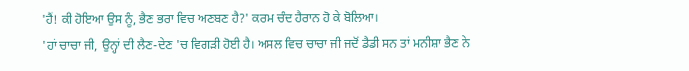'ਹੈਂ! ਕੀ ਹੋਇਆ ਉਸ ਨੂੰ, ਭੈਣ ਭਰਾ ਵਿਚ ਅਣਬਣ ਹੈ?' ਕਰਮ ਚੰਦ ਹੈਰਾਨ ਹੋ ਕੇ ਬੋਲਿਆ।
'ਹਾਂ ਚਾਚਾ ਜੀ, ਉਨ੍ਹਾਂ ਦੀ ਲੈਣ-ਦੇਣ 'ਚ ਵਿਗੜੀ ਹੋਈ ਹੈ। ਅਸਲ ਵਿਚ ਚਾਚਾ ਜੀ ਜਦੋਂ ਡੈਡੀ ਸਨ ਤਾਂ ਮਨੀਸ਼ਾ ਭੈਣ ਨੇ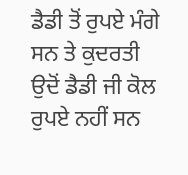ਡੈਡੀ ਤੋਂ ਰੁਪਏ ਮੰਗੇ ਸਨ ਤੇ ਕੁਦਰਤੀ ਉਦੋਂ ਡੈਡੀ ਜੀ ਕੋਲ ਰੁਪਏ ਨਹੀਂ ਸਨ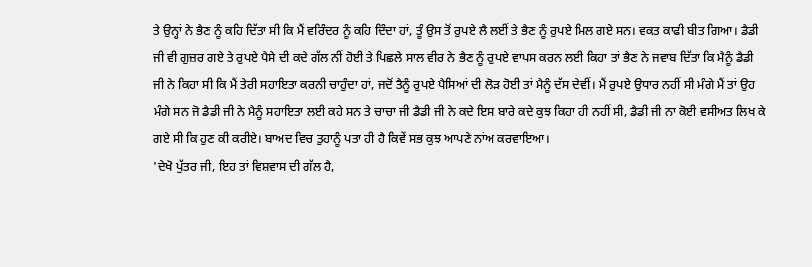ਤੇ ਉਨ੍ਹਾਂ ਨੇ ਭੈਣ ਨੂੰ ਕਹਿ ਦਿੱਤਾ ਸੀ ਕਿ ਮੈਂ ਵਰਿੰਦਰ ਨੂੰ ਕਹਿ ਦਿੰਦਾ ਹਾਂ, ਤੂੰ ਉਸ ਤੋਂ ਰੁਪਏ ਲੈ ਲਈਂ ਤੇ ਭੈਣ ਨੂੰ ਰੁਪਏ ਮਿਲ ਗਏ ਸਨ। ਵਕਤ ਕਾਫੀ ਬੀਤ ਗਿਆ। ਡੈਡੀ ਜੀ ਵੀ ਗੁਜ਼ਰ ਗਏ ਤੇ ਰੁਪਏ ਪੈਸੇ ਦੀ ਕਦੇ ਗੱਲ ਨੀਂ ਹੋਈ ਤੇ ਪਿਛਲੇ ਸਾਲ ਵੀਰ ਨੇ ਭੈਣ ਨੂੰ ਰੁਪਏ ਵਾਪਸ ਕਰਨ ਲਈ ਕਿਹਾ ਤਾਂ ਭੈਣ ਨੇ ਜਵਾਬ ਦਿੱਤਾ ਕਿ ਮੈਨੂੰ ਡੈਡੀ ਜੀ ਨੇ ਕਿਹਾ ਸੀ ਕਿ ਮੈਂ ਤੇਰੀ ਸਹਾਇਤਾ ਕਰਨੀ ਚਾਹੁੰਦਾ ਹਾਂ, ਜਦੋਂ ਤੈਨੂੰ ਰੁਪਏ ਪੈਸਿਆਂ ਦੀ ਲੋੜ ਹੋਈ ਤਾਂ ਮੈਨੂੰ ਦੱਸ ਦੇਵੀਂ। ਮੈਂ ਰੁਪਏ ਉਧਾਰ ਨਹੀਂ ਸੀ ਮੰਗੇ ਮੈਂ ਤਾਂ ਉਹ ਮੰਗੇ ਸਨ ਜੋ ਡੈਡੀ ਜੀ ਨੇ ਮੈਨੂੰ ਸਹਾਇਤਾ ਲਈ ਕਹੇ ਸਨ ਤੇ ਚਾਚਾ ਜੀ ਡੈਡੀ ਜੀ ਨੇ ਕਦੇ ਇਸ ਬਾਰੇ ਕਦੇ ਕੁਝ ਕਿਹਾ ਹੀ ਨਹੀਂ ਸੀ, ਡੈਡੀ ਜੀ ਨਾ ਕੋਈ ਵਸੀਅਤ ਲਿਖ ਕੇ ਗਏ ਸੀ ਕਿ ਹੁਣ ਕੀ ਕਰੀਏ। ਬਾਅਦ ਵਿਚ ਤੁਹਾਨੂੰ ਪਤਾ ਹੀ ਹੈ ਕਿਵੇਂ ਸਭ ਕੁਝ ਆਪਣੇ ਨਾਂਅ ਕਰਵਾਇਆ।
'ਦੇਖੋ ਪੁੱਤਰ ਜੀ, ਇਹ ਤਾਂ ਵਿਸ਼ਵਾਸ ਦੀ ਗੱਲ ਹੈ,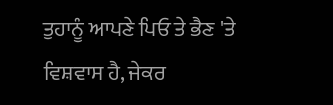ਤੁਹਾਨੂੰ ਆਪਣੇ ਪਿਓ ਤੇ ਭੈਣ 'ਤੇ ਵਿਸ਼ਵਾਸ ਹੈ, ਜੇਕਰ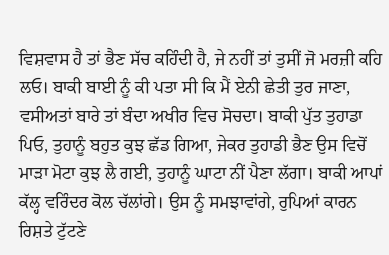ਵਿਸ਼ਵਾਸ ਹੈ ਤਾਂ ਭੈਣ ਸੱਚ ਕਹਿੰਦੀ ਹੈ, ਜੇ ਨਹੀਂ ਤਾਂ ਤੁਸੀਂ ਜੋ ਮਰਜ਼ੀ ਕਹਿ ਲਓ। ਬਾਕੀ ਬਾਈ ਨੂੰ ਕੀ ਪਤਾ ਸੀ ਕਿ ਮੈਂ ਏਨੀ ਛੇਤੀ ਤੁਰ ਜਾਣਾ, ਵਸੀਅਤਾਂ ਬਾਰੇ ਤਾਂ ਬੰਦਾ ਅਖੀਰ ਵਿਚ ਸੋਚਦਾ। ਬਾਕੀ ਪੁੱਤ ਤੁਹਾਡਾ ਪਿਓ, ਤੁਹਾਨੂੰ ਬਹੁਤ ਕੁਝ ਛੱਡ ਗਿਆ, ਜੇਕਰ ਤੁਹਾਡੀ ਭੈਣ ਉਸ ਵਿਚੋਂ ਮਾੜਾ ਮੋਟਾ ਕੁਝ ਲੈ ਗਈ, ਤੁਹਾਨੂੰ ਘਾਟਾ ਨੀਂ ਪੈਣਾ ਲੱਗਾ। ਬਾਕੀ ਆਪਾਂ ਕੱਲ੍ਹ ਵਰਿੰਦਰ ਕੋਲ ਚੱਲਾਂਗੇ। ਉਸ ਨੂੰ ਸਮਝਾਵਾਂਗੇ, ਰੁਪਿਆਂ ਕਾਰਨ ਰਿਸ਼ਤੇ ਟੁੱਟਣੇ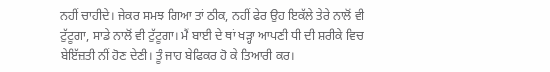ਨਹੀਂ ਚਾਹੀਦੇ। ਜੇਕਰ ਸਮਝ ਗਿਆ ਤਾਂ ਠੀਕ, ਨਹੀਂ ਫੇਰ ਉਹ ਇਕੱਲੇ ਤੇਰੇ ਨਾਲੋਂ ਵੀ ਟੁੱਟੂਗਾ, ਸਾਡੇ ਨਾਲੋਂ ਵੀ ਟੁੱਟੂਗਾ। ਮੈਂ ਬਾਈ ਦੇ ਥਾਂ ਖੜ੍ਹਾ ਆਪਣੀ ਧੀ ਦੀ ਸ਼ਰੀਕੇ ਵਿਚ ਬੇਇੱਜ਼ਤੀ ਨੀਂ ਹੋਣ ਦੇਣੀ। ਤੂੰ ਜਾਹ ਬੇਫਿਕਰ ਹੋ ਕੇ ਤਿਆਰੀ ਕਰ।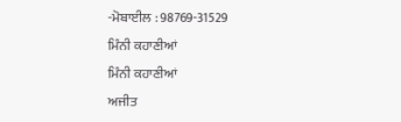-ਮੋਬਾਈਲ : 98769-31529
ਮਿੰਨੀ ਕਹਾਣੀਆਂ
ਮਿੰਨੀ ਕਹਾਣੀਆਂ
ਅਜੀਤ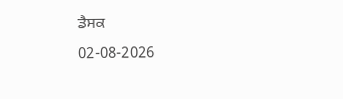ਡੈਸਕ
02-08-2026